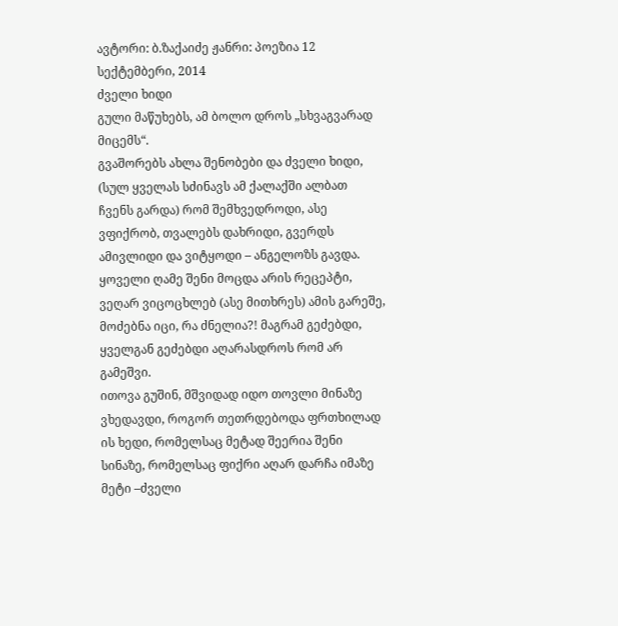ავტორი: ბ.ზაქაიძე ჟანრი: პოეზია 12 სექტემბერი, 2014
ძველი ხიდი
გული მაწუხებს, ამ ბოლო დროს „სხვაგვარად მიცემს“.
გვაშორებს ახლა შენობები და ძველი ხიდი, (სულ ყველას სძინავს ამ ქალაქში ალბათ ჩვენს გარდა) რომ შემხვედროდი, ასე ვფიქრობ, თვალებს დახრიდი, გვერდს ამივლიდი და ვიტყოდი – ანგელოზს გავდა.
ყოველი ღამე შენი მოცდა არის რეცეპტი, ვეღარ ვიცოცხლებ (ასე მითხრეს) ამის გარეშე, მოძებნა იცი, რა ძნელია?! მაგრამ გეძებდი, ყველგან გეძებდი აღარასდროს რომ არ გამეშვი.
ითოვა გუშინ, მშვიდად იდო თოვლი მინაზე ვხედავდი, როგორ თეთრდებოდა ფრთხილად ის ხედი, რომელსაც მეტად შეერია შენი სინაზე, რომელსაც ფიქრი აღარ დარჩა იმაზე მეტი –ძველი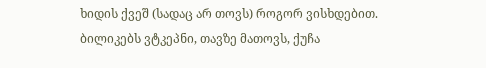ხიდის ქვეშ (სადაც არ თოვს) როგორ ვისხდებით.
ბილიკებს ვტკეპნი, თავზე მათოვს, ქუჩა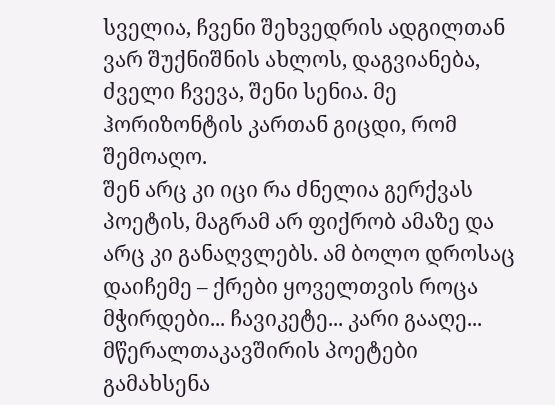სველია, ჩვენი შეხვედრის ადგილთან ვარ შუქნიშნის ახლოს, დაგვიანება, ძველი ჩვევა, შენი სენია. მე ჰორიზონტის კართან გიცდი, რომ შემოაღო.
შენ არც კი იცი რა ძნელია გერქვას პოეტის, მაგრამ არ ფიქრობ ამაზე და არც კი განაღვლებს. ამ ბოლო დროსაც დაიჩემე – ქრები ყოველთვის როცა მჭირდები... ჩავიკეტე... კარი გააღე...
მწერალთაკავშირის პოეტები გამახსენა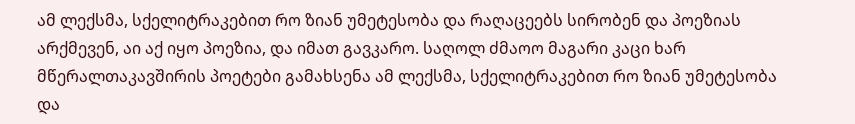ამ ლექსმა, სქელიტრაკებით რო ზიან უმეტესობა და რაღაცეებს სირობენ და პოეზიას არქმევენ, აი აქ იყო პოეზია, და იმათ გავკარო. საღოლ ძმაოო მაგარი კაცი ხარ
მწერალთაკავშირის პოეტები გამახსენა ამ ლექსმა, სქელიტრაკებით რო ზიან უმეტესობა და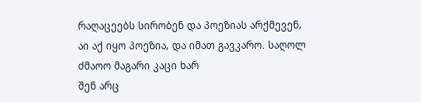რაღაცეებს სირობენ და პოეზიას არქმევენ, აი აქ იყო პოეზია, და იმათ გავკარო. საღოლ ძმაოო მაგარი კაცი ხარ
შენ არც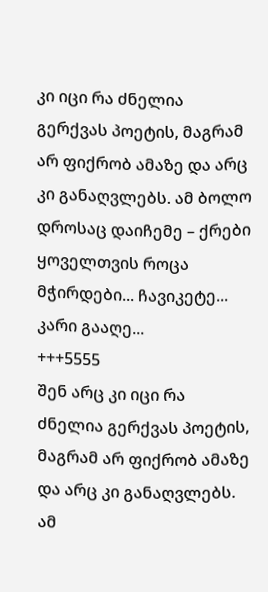კი იცი რა ძნელია გერქვას პოეტის, მაგრამ არ ფიქრობ ამაზე და არც კი განაღვლებს. ამ ბოლო დროსაც დაიჩემე – ქრები ყოველთვის როცა მჭირდები... ჩავიკეტე... კარი გააღე...
+++5555
შენ არც კი იცი რა ძნელია გერქვას პოეტის, მაგრამ არ ფიქრობ ამაზე და არც კი განაღვლებს. ამ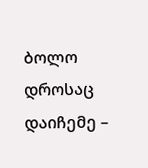ბოლო დროსაც დაიჩემე –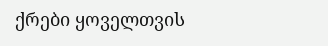ქრები ყოველთვის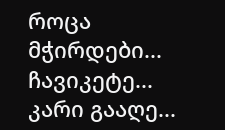როცა მჭირდები... ჩავიკეტე... კარი გააღე...